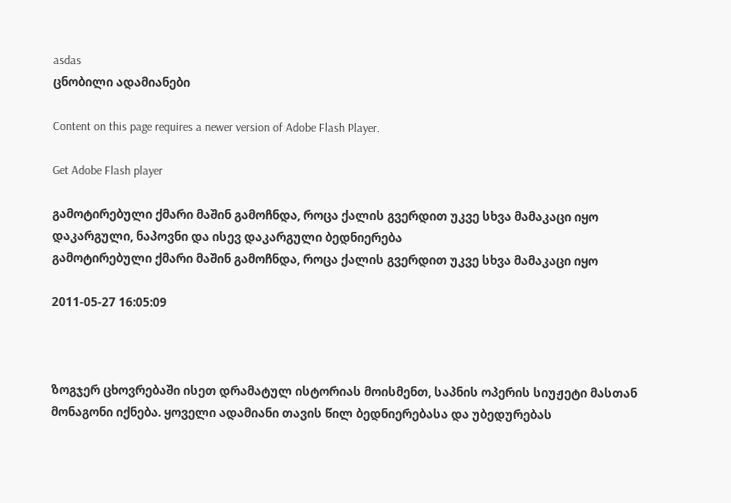asdas
ცნობილი ადამიანები

Content on this page requires a newer version of Adobe Flash Player.

Get Adobe Flash player

გამოტირებული ქმარი მაშინ გამოჩნდა, როცა ქალის გვერდით უკვე სხვა მამაკაცი იყო
დაკარგული, ნაპოვნი და ისევ დაკარგული ბედნიერება
გამოტირებული ქმარი მაშინ გამოჩნდა, როცა ქალის გვერდით უკვე სხვა მამაკაცი იყო

2011-05-27 16:05:09



ზოგჯერ ცხოვრებაში ისეთ დრამატულ ისტორიას მოისმენთ, საპნის ოპერის სიუჟეტი მასთან მონაგონი იქნება. ყოველი ადამიანი თავის წილ ბედნიერებასა და უბედურებას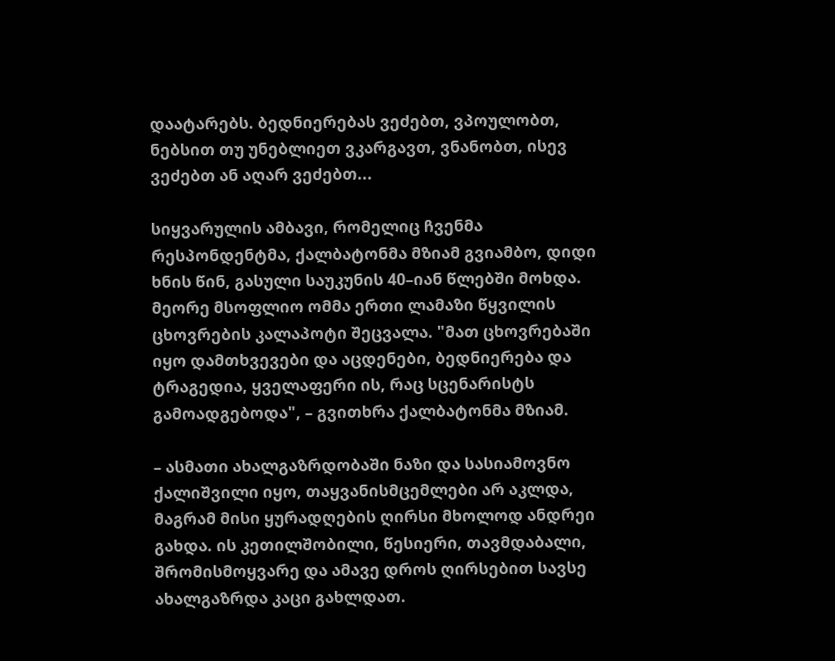დაატარებს. ბედნიერებას ვეძებთ, ვპოულობთ, ნებსით თუ უნებლიეთ ვკარგავთ, ვნანობთ, ისევ ვეძებთ ან აღარ ვეძებთ...

სიყვარულის ამბავი, რომელიც ჩვენმა რესპონდენტმა, ქალბატონმა მზიამ გვიამბო, დიდი ხნის წინ, გასული საუკუნის 40–იან წლებში მოხდა. მეორე მსოფლიო ომმა ერთი ლამაზი წყვილის ცხოვრების კალაპოტი შეცვალა. "მათ ცხოვრებაში იყო დამთხვევები და აცდენები, ბედნიერება და ტრაგედია, ყველაფერი ის, რაც სცენარისტს გამოადგებოდა", – გვითხრა ქალბატონმა მზიამ.

– ასმათი ახალგაზრდობაში ნაზი და სასიამოვნო ქალიშვილი იყო, თაყვანისმცემლები არ აკლდა, მაგრამ მისი ყურადღების ღირსი მხოლოდ ანდრეი გახდა. ის კეთილშობილი, წესიერი, თავმდაბალი, შრომისმოყვარე და ამავე დროს ღირსებით სავსე ახალგაზრდა კაცი გახლდათ.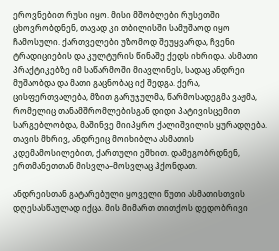ეროვნებით რუსი იყო. მისი მშობლები რუსეთში ცხოვრობდნენ, თავად კი თბილისში სამუშაოდ იყო ჩამოსული. ქართველები უზომოდ შეუყვარდა, ჩვენი ტრადიციების და კულტურის წინაშე ქედს იხრიდა. ასმათი პრაქტიკებზე იმ საწარმოში მიავლინეს, სადაც ანდრეი მუშაობდა და მათი გაცნობაც იქ შედგა. ქერა, ცისფერთვალება, მზით გარუჯულმა, წარმოსადეგმა ვაჟმა, რომელიც თანამშრომლებისგან დიდი პატივისცემით სარგებლობდა, მაშინვე მიიპყრო ქალიშვილის ყურადღება. თავის მხრივ, ანდრეიც მოიხიბლა ასმათის კდემამოსილებით, ქართული ეშხით. დამეგობრდნენ, ერთმანეთთან მისვლა–მოსვლაც ჰქონდათ.

ანდრეისთან გატარებული ყოველი წუთი ასმათისთვის დღესასწაულად იქცა. მის მიმართ თითქოს დედობრივი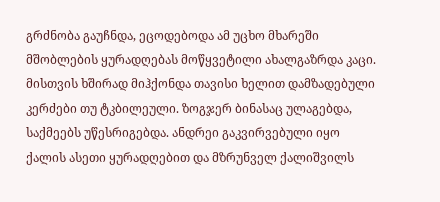გრძნობა გაუჩნდა, ეცოდებოდა ამ უცხო მხარეში მშობლების ყურადღებას მოწყვეტილი ახალგაზრდა კაცი. მისთვის ხშირად მიჰქონდა თავისი ხელით დამზადებული კერძები თუ ტკბილეული. ზოგჯერ ბინასაც ულაგებდა, საქმეებს უწესრიგებდა. ანდრეი გაკვირვებული იყო ქალის ასეთი ყურადღებით და მზრუნველ ქალიშვილს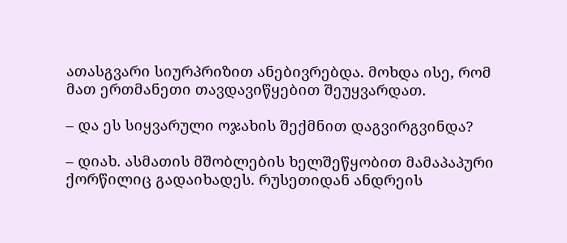ათასგვარი სიურპრიზით ანებივრებდა. მოხდა ისე, რომ მათ ერთმანეთი თავდავიწყებით შეუყვარდათ.

– და ეს სიყვარული ოჯახის შექმნით დაგვირგვინდა?

– დიახ. ასმათის მშობლების ხელშეწყობით მამაპაპური ქორწილიც გადაიხადეს. რუსეთიდან ანდრეის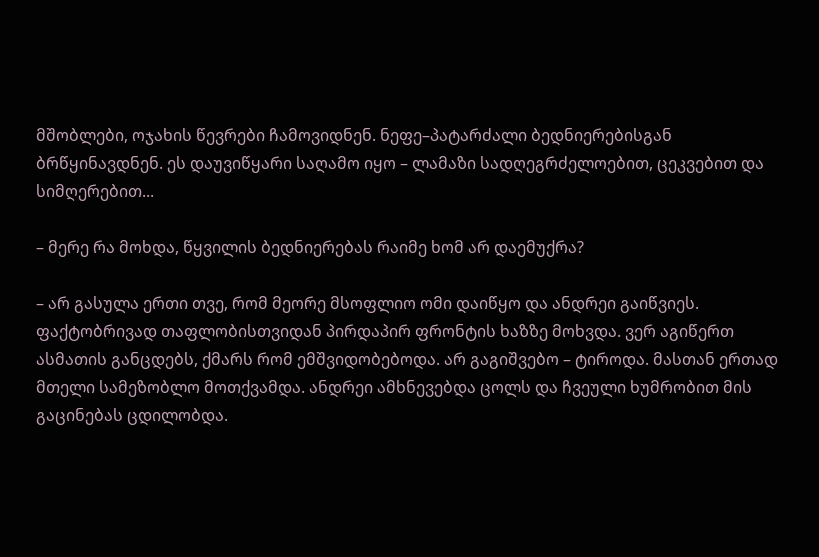მშობლები, ოჯახის წევრები ჩამოვიდნენ. ნეფე–პატარძალი ბედნიერებისგან ბრწყინავდნენ. ეს დაუვიწყარი საღამო იყო – ლამაზი სადღეგრძელოებით, ცეკვებით და სიმღერებით...

– მერე რა მოხდა, წყვილის ბედნიერებას რაიმე ხომ არ დაემუქრა?

– არ გასულა ერთი თვე, რომ მეორე მსოფლიო ომი დაიწყო და ანდრეი გაიწვიეს. ფაქტობრივად თაფლობისთვიდან პირდაპირ ფრონტის ხაზზე მოხვდა. ვერ აგიწერთ ასმათის განცდებს, ქმარს რომ ემშვიდობებოდა. არ გაგიშვებო – ტიროდა. მასთან ერთად მთელი სამეზობლო მოთქვამდა. ანდრეი ამხნევებდა ცოლს და ჩვეული ხუმრობით მის გაცინებას ცდილობდა.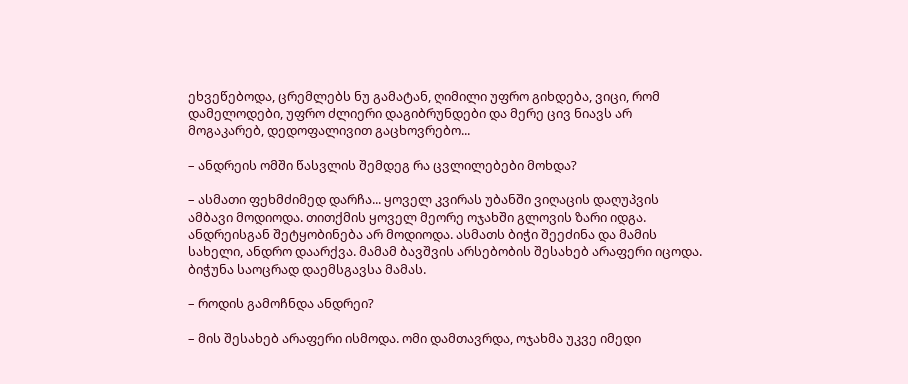ეხვეწებოდა, ცრემლებს ნუ გამატან, ღიმილი უფრო გიხდება, ვიცი, რომ დამელოდები, უფრო ძლიერი დაგიბრუნდები და მერე ცივ ნიავს არ მოგაკარებ, დედოფალივით გაცხოვრებო...

– ანდრეის ომში წასვლის შემდეგ რა ცვლილებები მოხდა?

– ასმათი ფეხმძიმედ დარჩა... ყოველ კვირას უბანში ვიღაცის დაღუპვის ამბავი მოდიოდა. თითქმის ყოველ მეორე ოჯახში გლოვის ზარი იდგა. ანდრეისგან შეტყობინება არ მოდიოდა. ასმათს ბიჭი შეეძინა და მამის სახელი, ანდრო დაარქვა. მამამ ბავშვის არსებობის შესახებ არაფერი იცოდა. ბიჭუნა საოცრად დაემსგავსა მამას.

– როდის გამოჩნდა ანდრეი?

– მის შესახებ არაფერი ისმოდა. ომი დამთავრდა, ოჯახმა უკვე იმედი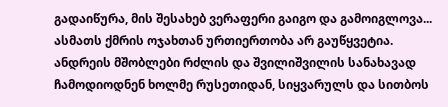გადაიწურა, მის შესახებ ვერაფერი გაიგო და გამოიგლოვა... ასმათს ქმრის ოჯახთან ურთიერთობა არ გაუწყვეტია. ანდრეის მშობლები რძლის და შვილიშვილის სანახავად ჩამოდიოდნენ ხოლმე რუსეთიდან, სიყვარულს და სითბოს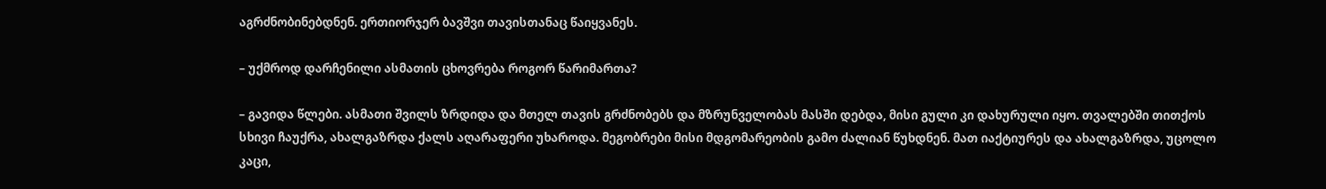აგრძნობინებდნენ. ერთიორჯერ ბავშვი თავისთანაც წაიყვანეს.

– უქმროდ დარჩენილი ასმათის ცხოვრება როგორ წარიმართა?

– გავიდა წლები. ასმათი შვილს ზრდიდა და მთელ თავის გრძნობებს და მზრუნველობას მასში დებდა, მისი გული კი დახურული იყო. თვალებში თითქოს სხივი ჩაუქრა, ახალგაზრდა ქალს აღარაფერი უხაროდა. მეგობრები მისი მდგომარეობის გამო ძალიან წუხდნენ. მათ იაქტიურეს და ახალგაზრდა, უცოლო კაცი,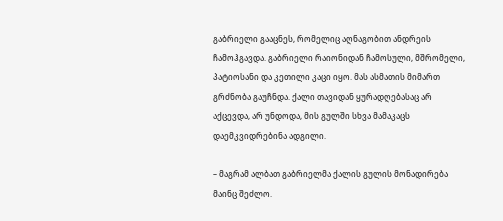გაბრიელი გააცნეს, რომელიც აღნაგობით ანდრეის ჩამოჰგავდა. გაბრიელი რაიონიდან ჩამოსული, მშრომელი, პატიოსანი და კეთილი კაცი იყო. მას ასმათის მიმართ გრძნობა გაუჩნდა. ქალი თავიდან ყურადღებასაც არ აქცევდა, არ უნდოდა, მის გულში სხვა მამაკაცს დაემკვიდრებინა ადგილი.

– მაგრამ ალბათ გაბრიელმა ქალის გულის მონადირება მაინც შეძლო.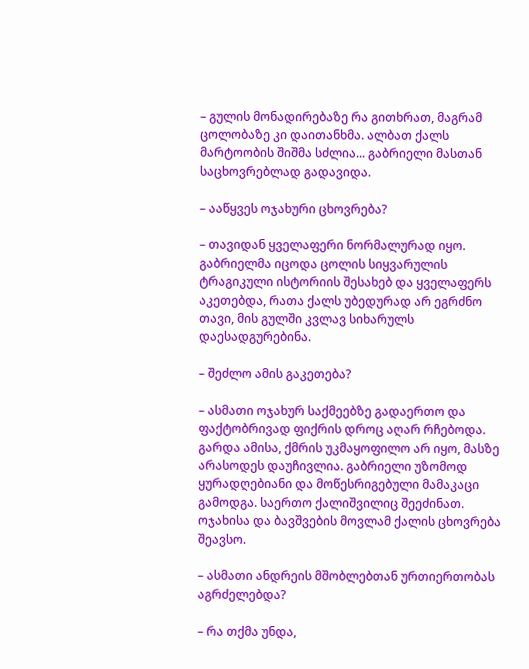– გულის მონადირებაზე რა გითხრათ, მაგრამ ცოლობაზე კი დაითანხმა. ალბათ ქალს მარტოობის შიშმა სძლია... გაბრიელი მასთან საცხოვრებლად გადავიდა.

– ააწყვეს ოჯახური ცხოვრება?

– თავიდან ყველაფერი ნორმალურად იყო. გაბრიელმა იცოდა ცოლის სიყვარულის ტრაგიკული ისტორიის შესახებ და ყველაფერს აკეთებდა, რათა ქალს უბედურად არ ეგრძნო თავი, მის გულში კვლავ სიხარულს დაესადგურებინა.

– შეძლო ამის გაკეთება?

– ასმათი ოჯახურ საქმეებზე გადაერთო და ფაქტობრივად ფიქრის დროც აღარ რჩებოდა. გარდა ამისა, ქმრის უკმაყოფილო არ იყო, მასზე არასოდეს დაუჩივლია. გაბრიელი უზომოდ ყურადღებიანი და მოწესრიგებული მამაკაცი გამოდგა. საერთო ქალიშვილიც შეეძინათ. ოჯახისა და ბავშვების მოვლამ ქალის ცხოვრება შეავსო.

– ასმათი ანდრეის მშობლებთან ურთიერთობას აგრძელებდა?

– რა თქმა უნდა,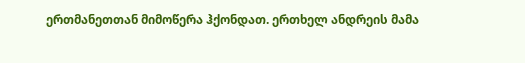ერთმანეთთან მიმოწერა ჰქონდათ. ერთხელ ანდრეის მამა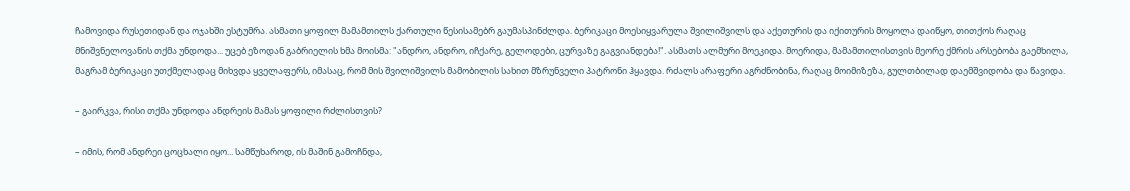ჩამოვიდა რუსეთიდან და ოჯახში ესტუმრა. ასმათი ყოფილ მამამთილს ქართული წესისამებრ გაუმასპინძლდა. ბერიკაცი მოესიყვარულა შვილიშვილს და აქეთურის და იქითურის მოყოლა დაიწყო, თითქოს რაღაც მნიშვნელოვანის თქმა უნდოდა... უცებ ეზოდან გაბრიელის ხმა მოისმა: "ანდრო, ანდრო, იჩქარე, გელოდები, ცურვაზე გაგვიანდება!". ასმათს ალმური მოეკიდა. მოერიდა, მამამთილისთვის მეორე ქმრის არსებობა გაემხილა, მაგრამ ბერიკაცი უთქმელადაც მიხვდა ყველაფერს, იმასაც, რომ მის შვილიშვილს მამობილის სახით მზრუნველი პატრონი ჰყავდა. რძალს არაფერი აგრძნობინა, რაღაც მოიმიზეზა, გულთბილად დაემშვიდობა და წავიდა.

– გაირკვა, რისი თქმა უნდოდა ანდრეის მამას ყოფილი რძლისთვის?

– იმის, რომ ანდრეი ცოცხალი იყო... სამწუხაროდ, ის მაშინ გამოჩნდა,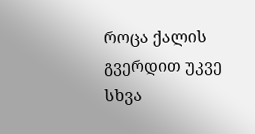როცა ქალის გვერდით უკვე სხვა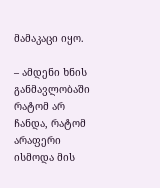მამაკაცი იყო.

– ამდენი ხნის განმავლობაში რატომ არ ჩანდა, რატომ არაფერი ისმოდა მის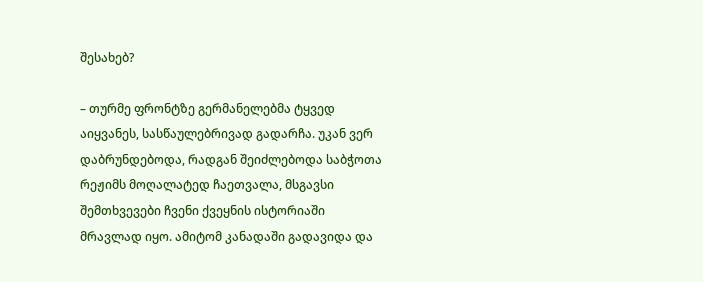შესახებ?

– თურმე ფრონტზე გერმანელებმა ტყვედ აიყვანეს, სასწაულებრივად გადარჩა. უკან ვერ დაბრუნდებოდა, რადგან შეიძლებოდა საბჭოთა რეჟიმს მოღალატედ ჩაეთვალა, მსგავსი შემთხვევები ჩვენი ქვეყნის ისტორიაში მრავლად იყო. ამიტომ კანადაში გადავიდა და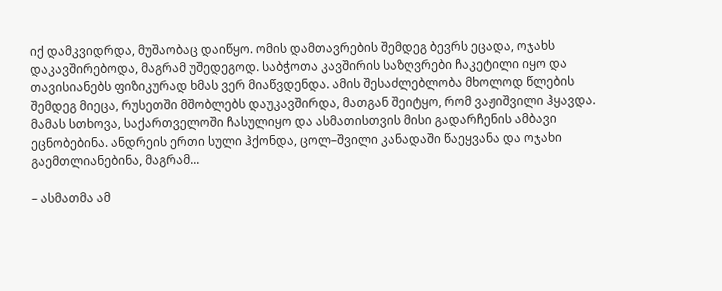იქ დამკვიდრდა, მუშაობაც დაიწყო. ომის დამთავრების შემდეგ ბევრს ეცადა, ოჯახს დაკავშირებოდა, მაგრამ უშედეგოდ. საბჭოთა კავშირის საზღვრები ჩაკეტილი იყო და თავისიანებს ფიზიკურად ხმას ვერ მიაწვდენდა. ამის შესაძლებლობა მხოლოდ წლების შემდეგ მიეცა, რუსეთში მშობლებს დაუკავშირდა, მათგან შეიტყო, რომ ვაჟიშვილი ჰყავდა. მამას სთხოვა, საქართველოში ჩასულიყო და ასმათისთვის მისი გადარჩენის ამბავი ეცნობებინა. ანდრეის ერთი სული ჰქონდა, ცოლ–შვილი კანადაში წაეყვანა და ოჯახი გაემთლიანებინა, მაგრამ...

– ასმათმა ამ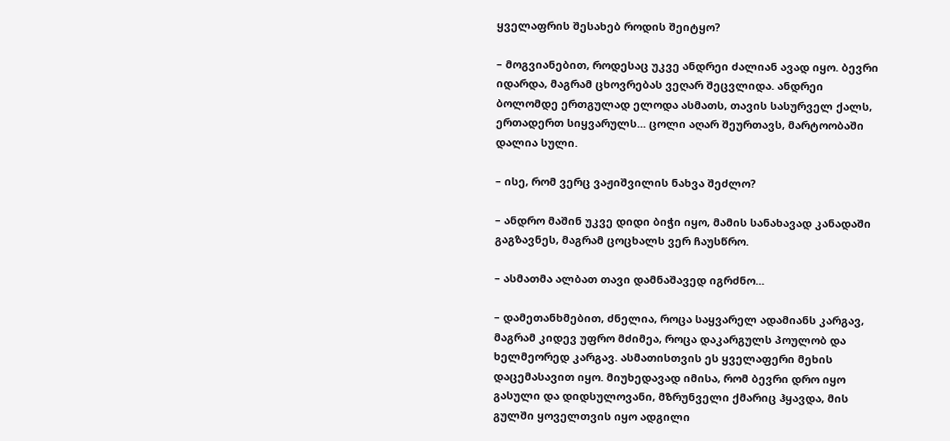ყველაფრის შესახებ როდის შეიტყო?

– მოგვიანებით, როდესაც უკვე ანდრეი ძალიან ავად იყო. ბევრი იდარდა, მაგრამ ცხოვრებას ვეღარ შეცვლიდა. ანდრეი ბოლომდე ერთგულად ელოდა ასმათს, თავის სასურველ ქალს, ერთადერთ სიყვარულს... ცოლი აღარ შეურთავს, მარტოობაში დალია სული.

– ისე, რომ ვერც ვაჟიშვილის ნახვა შეძლო?

– ანდრო მაშინ უკვე დიდი ბიჭი იყო, მამის სანახავად კანადაში გაგზავნეს, მაგრამ ცოცხალს ვერ ჩაუსწრო.

– ასმათმა ალბათ თავი დამნაშავედ იგრძნო...

– დამეთანხმებით, ძნელია, როცა საყვარელ ადამიანს კარგავ, მაგრამ კიდევ უფრო მძიმეა, როცა დაკარგულს პოულობ და ხელმეორედ კარგავ. ასმათისთვის ეს ყველაფერი მეხის დაცემასავით იყო. მიუხედავად იმისა, რომ ბევრი დრო იყო გასული და დიდსულოვანი, მზრუნველი ქმარიც ჰყავდა, მის გულში ყოველთვის იყო ადგილი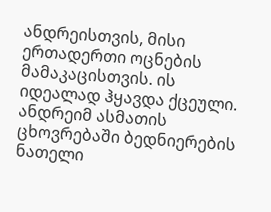ანდრეისთვის, მისი ერთადერთი ოცნების მამაკაცისთვის. ის იდეალად ჰყავდა ქცეული. ანდრეიმ ასმათის ცხოვრებაში ბედნიერების ნათელი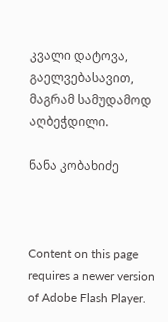კვალი დატოვა, გაელვებასავით, მაგრამ სამუდამოდ აღბეჭდილი.

ნანა კობახიძე



Content on this page requires a newer version of Adobe Flash Player.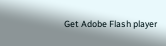Get Adobe Flash player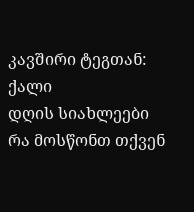კავშირი ტეგთან: ქალი
დღის სიახლეები
რა მოსწონთ თქვენ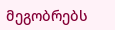მეგობრებს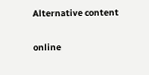Alternative content

online